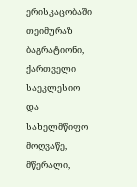ერისკაცობაში თეიმურაზ ბაგრატიონი, ქართველი საეკლესიო და სახელმწიფო მოღვაწე, მწერალი,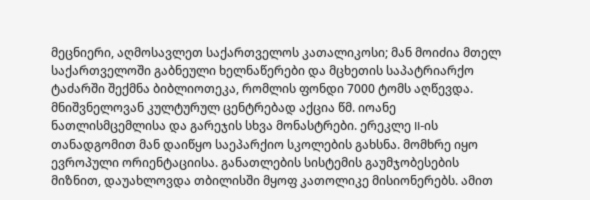მეცნიერი, აღმოსავლეთ საქართველოს კათალიკოსი; მან მოიძია მთელ საქართველოში გაბნეული ხელნაწერები და მცხეთის საპატრიარქო ტაძარში შექმნა ბიბლიოთეკა, რომლის ფონდი 7000 ტომს აღწევდა. მნიშვნელოვან კულტურულ ცენტრებად აქცია წმ. იოანე ნათლისმცემლისა და გარეჯის სხვა მონასტრები. ერეკლე II-ის თანადგომით მან დაიწყო საეპარქიო სკოლების გახსნა. მომხრე იყო ევროპული ორიენტაციისა. განათლების სისტემის გაუმჯობესების მიზნით, დაუახლოვდა თბილისში მყოფ კათოლიკე მისიონერებს. ამით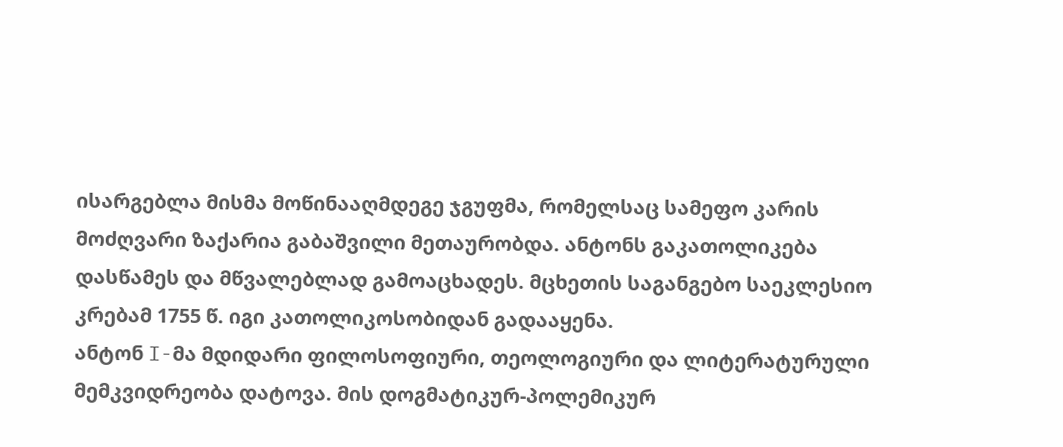ისარგებლა მისმა მოწინააღმდეგე ჯგუფმა, რომელსაც სამეფო კარის მოძღვარი ზაქარია გაბაშვილი მეთაურობდა. ანტონს გაკათოლიკება დასწამეს და მწვალებლად გამოაცხადეს. მცხეთის საგანგებო საეკლესიო კრებამ 1755 წ. იგი კათოლიკოსობიდან გადააყენა.
ანტონ I-მა მდიდარი ფილოსოფიური, თეოლოგიური და ლიტერატურული მემკვიდრეობა დატოვა. მის დოგმატიკურ-პოლემიკურ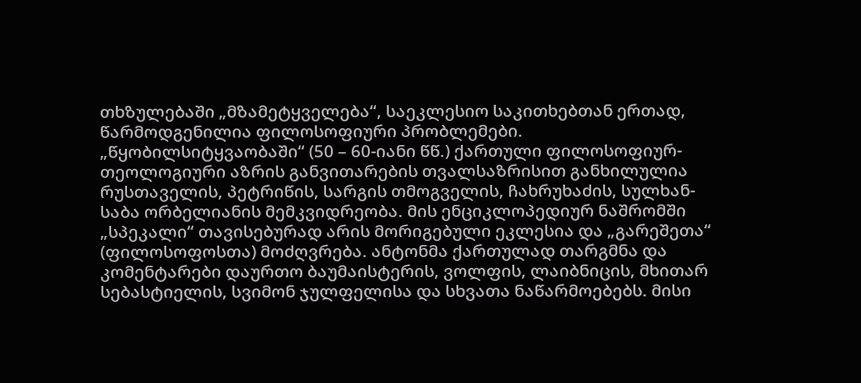თხზულებაში „მზამეტყველება“, საეკლესიო საკითხებთან ერთად, წარმოდგენილია ფილოსოფიური პრობლემები. „წყობილსიტყვაობაში“ (50 – 60-იანი წწ.) ქართული ფილოსოფიურ-თეოლოგიური აზრის განვითარების თვალსაზრისით განხილულია რუსთაველის, პეტრიწის, სარგის თმოგველის, ჩახრუხაძის, სულხან-საბა ორბელიანის მემკვიდრეობა. მის ენციკლოპედიურ ნაშრომში „სპეკალი“ თავისებურად არის მორიგებული ეკლესია და „გარეშეთა“ (ფილოსოფოსთა) მოძღვრება. ანტონმა ქართულად თარგმნა და კომენტარები დაურთო ბაუმაისტერის, ვოლფის, ლაიბნიცის, მხითარ სებასტიელის, სვიმონ ჯულფელისა და სხვათა ნაწარმოებებს. მისი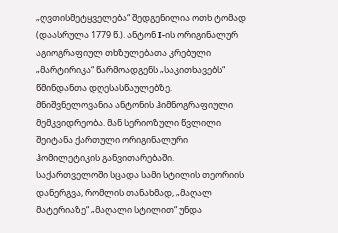„ღვთისმეტყველება“ შედგენილია ოთხ ტომად (დაასრულა 1779 წ.). ანტონ I-ის ორიგინალურ აგიოგრაფიულ თხზულებათა კრებული „მარტირიკა“ წარმოადგენს „საკითხავებს“ წმინდანთა დღესასწაულებზე. მნიშვნელოვანია ანტონის ჰიმნოგრაფიული მემკვიდრეობა. მან სერიოზული წვლილი შეიტანა ქართული ორიგინალური ჰომილეტიკის განვითარებაში. საქართველოში სცადა სამი სტილის თეორიის დანერგვა, რომლის თანახმად, „მაღალ მატერიაზე“ „მაღალი სტილით“ უნდა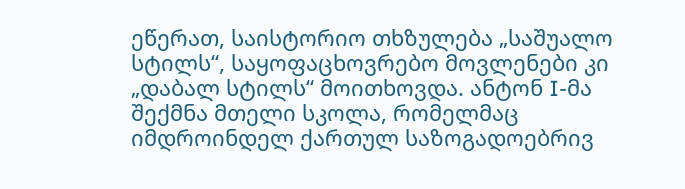ეწერათ, საისტორიო თხზულება „საშუალო სტილს“, საყოფაცხოვრებო მოვლენები კი „დაბალ სტილს“ მოითხოვდა. ანტონ I-მა შექმნა მთელი სკოლა, რომელმაც იმდროინდელ ქართულ საზოგადოებრივ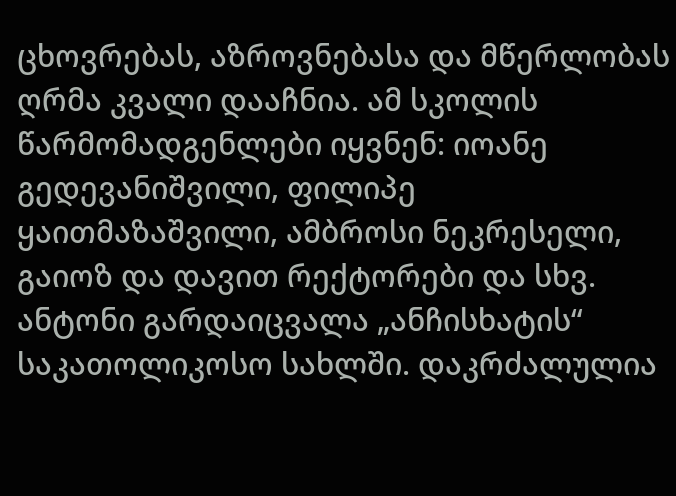ცხოვრებას, აზროვნებასა და მწერლობას ღრმა კვალი დააჩნია. ამ სკოლის წარმომადგენლები იყვნენ: იოანე გედევანიშვილი, ფილიპე ყაითმაზაშვილი, ამბროსი ნეკრესელი, გაიოზ და დავით რექტორები და სხვ. ანტონი გარდაიცვალა „ანჩისხატის“ საკათოლიკოსო სახლში. დაკრძალულია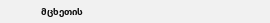მცხეთის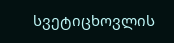სვეტიცხოვლის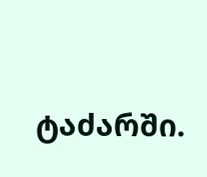ტაძარში.